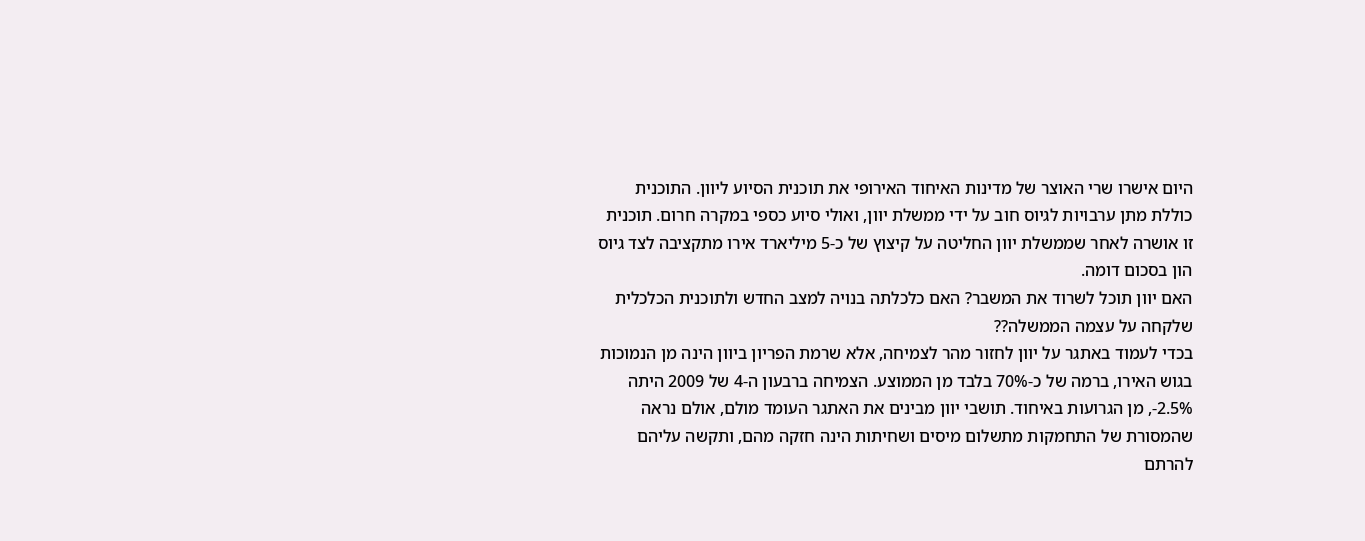היום אישרו שרי האוצר של מדינות האיחוד האירופי את תוכנית הסיוע ליוון. התוכנית כוללת מתן ערבויות לגיוס חוב על ידי ממשלת יוון, ואולי סיוע כספי במקרה חרום. תוכנית זו אושרה לאחר שממשלת יוון החליטה על קיצוץ של כ-5 מיליארד אירו מתקציבה לצד גיוס הון בסכום דומה.
האם יוון תוכל לשרוד את המשבר? האם כלכלתה בנויה למצב החדש ולתוכנית הכלכלית שלקחה על עצמה הממשלה??
בכדי לעמוד באתגר על יוון לחזור מהר לצמיחה, אלא שרמת הפריון ביוון הינה מן הנמוכות בגוש האירו, ברמה של כ-70% בלבד מן הממוצע. הצמיחה ברבעון ה-4 של 2009 היתה 2.5%-, מן הגרועות באיחוד. תושבי יוון מבינים את האתגר העומד מולם, אולם נראה שהמסורת של התחמקות מתשלום מיסים ושחיתות הינה חזקה מהם, ותקשה עליהם להרתם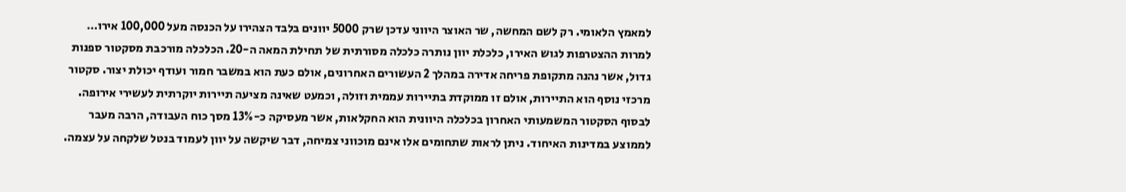למאמץ הלאומי. רק לשם המחשה, שר האוצר היווני עדכן שרק 5000 יוונים בלבד הצהירו על הכנסה מעל 100,000 אירו…
למרות ההצטרפות לגוש האירו, כלכלת יוון נותרה כלכלה מסורתית של תחילת המאה ה-20. הכלכלה מורכבת מסקטור ספנות גדול, אשר נהנה מתקופת פריחה אדירה במהלך 2 העשורים האחרונים, אולם כעת הוא במשבר חמור ועודף יכולת יצור. סקטור מרכזי נוסף הוא התיירות, אולם זו ממוקדת בתיירות עממית וזולה, וכמעט שאינה מציעה תיירות יוקרתית לעשירי אירופה. לבסוף הסקטור המשמעותי האחרון בכלכלה היוונית הוא החקלאות, אשר מעסיקה כ-13% מסך כוח העבודה, הרבה מעבר לממוצע במדינות האיחוד. ניתן לראות שתחומים אלו אינם מוכווני צמיחה, דבר שיקשה על יוון לעמוד בנטל שלקחה על עצמה.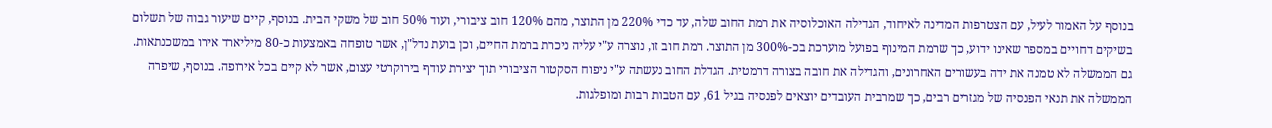בנוסף על האמור לעיל, עם הצטרפות המדינה לאיחוד, הגדילה האוכלוסיה את רמת החוב שלה, עד כדי 220% מן התוצר, מהם 120% חוב ציבורי, ועוד 50% חוב של משקי הבית. בנוסף, קיים שיעור גבוה של תשלום בשיקים דחויים במספר שאינו ידוע, כך שרמת המינוף בפועל מוערכת בכ-300% מן התוצר. רמת חוב זו, נוצרה ע"י עליה ניכרת ברמת החיים, וכן בועת נדל"ן, אשר טופחה באמצעות כ-80 מיליארד אירו במשכנתאות.
גם הממשלה לא טמנה את ידה בעשורים האחרונים, והגדילה את חובה בצורה דרמטית. הגדלת החוב נעשתה ע"י ניפוח הסקטור הציבורי תוך יצירת עודף בירוקרטי עצום, אשר לא קיים בכל אירופה. בנוסף, שיפרה הממשלה את תנאי הפנסיה של מגזרים רבים, כך שמרבית העובדים יוצאים לפנסיה בגיל 61, עם הטבות רבות ומופלגות.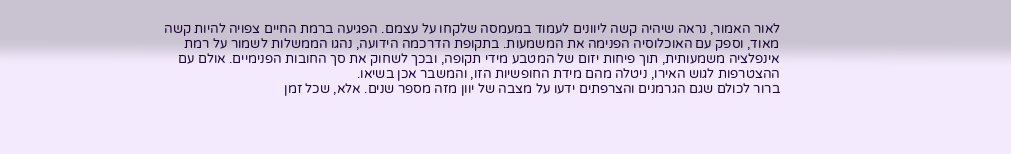לאור האמור, נראה שיהיה קשה ליוונים לעמוד במעמסה שלקחו על עצמם. הפגיעה ברמת החיים צפויה להיות קשה מאוד, וספק עם האוכלוסיה הפנימה את המשמעות. בתקופת הדרכמה הידועה, נהגו הממשלות לשמור על רמת אינפלציה משמעותית, תוך פיחות יזום של המטבע מידי תקופה, ובכך לשחוק את סך החובות הפנימיים. אולם עם ההצטרפות לגוש האירו, ניטלה מהם מידת החופשיות הזו, והמשבר אכן בשיאו.
ברור לכולם שגם הגרמנים והצרפתים ידעו על מצבה של יוון מזה מספר שנים. אלא, שכל זמן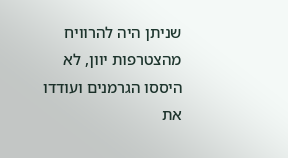שניתן היה להרוויח מהצטרפות יוון, לא היססו הגרמנים ועודדו את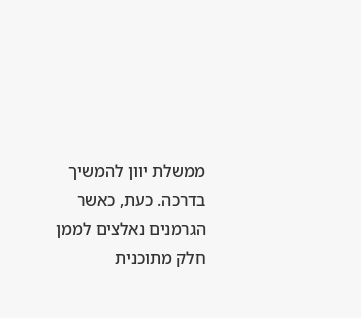ממשלת יוון להמשיך בדרכה. כעת, כאשר הגרמנים נאלצים לממן חלק מתוכנית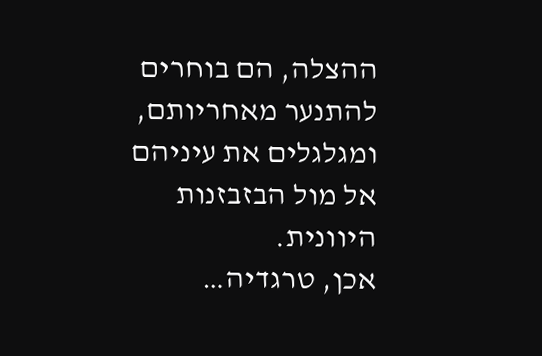ההצלה, הם בוחרים להתנער מאחריותם, ומגלגלים את עיניהם אל מול הבזבזנות היוונית.
אכן, טרגדיה…